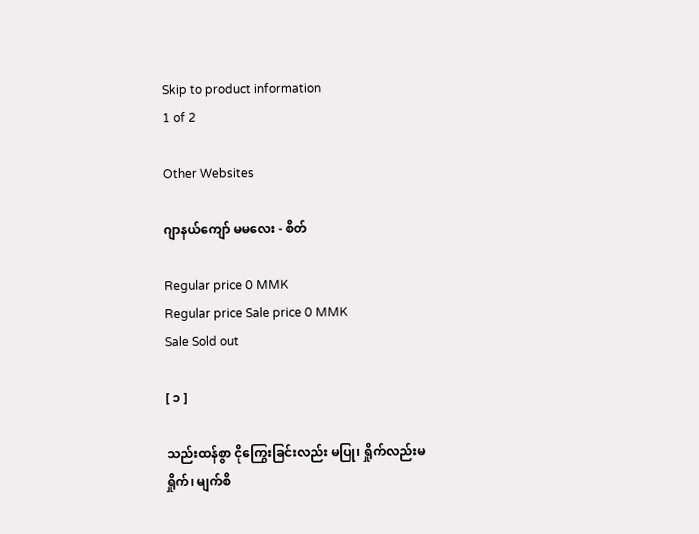Skip to product information
1 of 2

Other Websites

ဂျာနယ်ကျော် မမလေး - စိတ်

Regular price 0 MMK
Regular price Sale price 0 MMK
Sale Sold out

[ ၁ ]

သည်းထန်စွာ ငိုကြွေးခြင်းလည်း မပြု၊ ရှိုက်လည်းမရှိုက်၊ မျက်စိ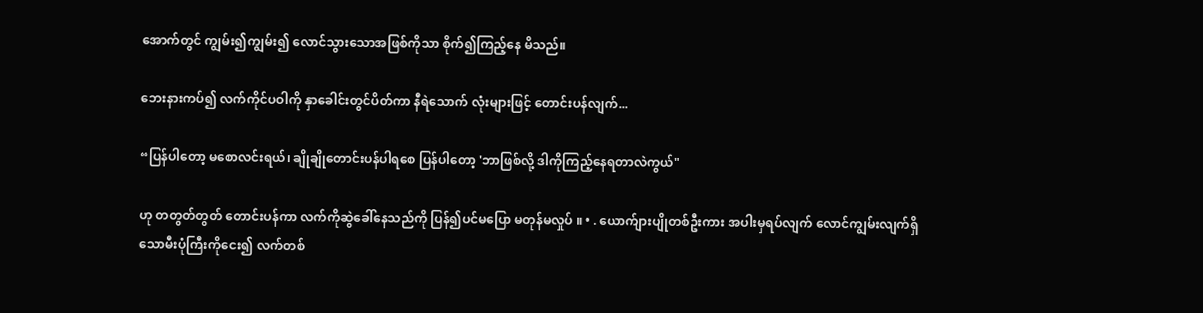အောက်တွင် ကျွမ်း၍ကျွမ်း၍ လောင်သွားသောအဖြစ်ကိုသာ စိုက်၍ကြည့်နေ မိသည်။

ဘေးနားကပ်၍ လက်ကိုင်ပဝါကို နှာခေါင်းတွင်ပိတ်ကာ နီရဲသောက် လုံးများဖြင့် တောင်းပန်လျက်...

“ပြန်ပါတော့ မစောလင်းရယ်၊ ချိုချိုတောင်းပန်ပါရစေ ပြန်ပါတော့ 'ဘာဖြစ်လို့ ဒါကိုကြည့်နေရတာလဲကွယ်"

ဟု တတွတ်တွတ် တောင်းပန်ကာ လက်ကိုဆွဲခေါ်နေသည်ကို ပြန်၍ပင်မပြော မတုန်မလှုပ် ။ • . ယောက်ျားပျိုတစ်ဦးကား အပါးမှရပ်လျက် လောင်ကျွမ်းလျက်ရှိသောမီးပုံကြီးကိုငေး၍ လက်တစ်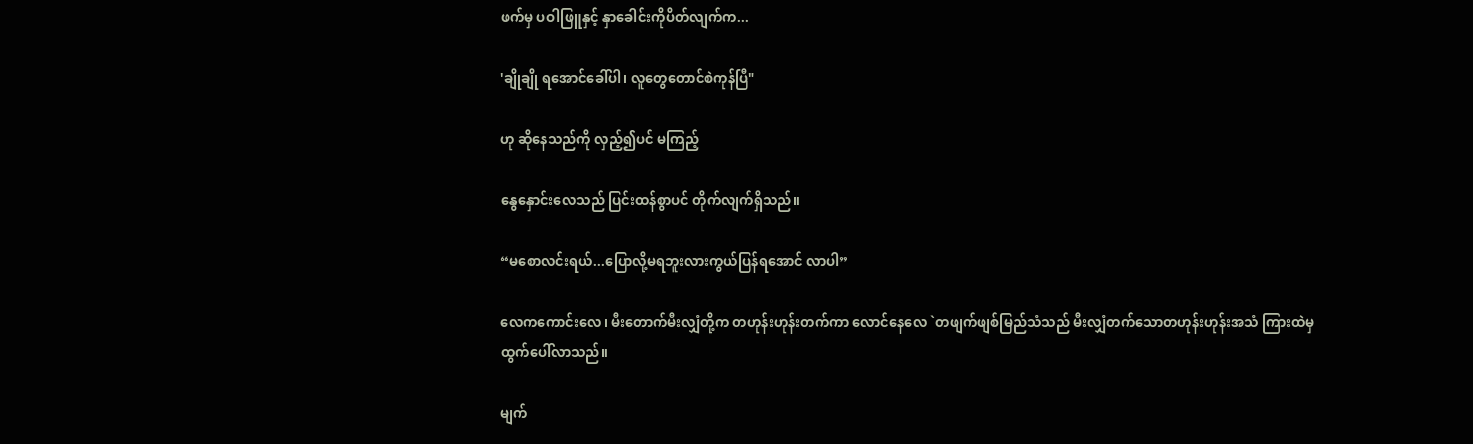ဖက်မှ ပဝါဖြူနှင့် နှာခေါင်းကိုပိတ်လျက်က...

'ချိုချို ရအောင်ခေါ်ပါ၊ လူတွေတောင်စဲကုန်ပြီ"

ဟု ဆိုနေသည်ကို လှည့်၍ပင် မကြည့်

နွေနှောင်းလေသည် ပြင်းထန်စွာပင် တိုက်လျက်ရှိသည်။

“မစောလင်းရယ်...ပြောလို့မရဘူးလားကွယ်ပြန်ရအောင် လာပါ”

လေကကောင်းလေ၊ မီးတောက်မီးလျှံတို့က တဟုန်းဟုန်းတက်ကာ လောင်နေလေ `တဖျက်ဖျစ်မြည်သံသည် မီးလျှံတက်သောတဟုန်းဟုန်းအသံ ကြားထဲမှ ထွက်ပေါ်လာသည်။

မျက်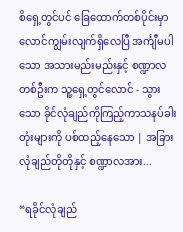စိရှေ့တွင်ပင် ခြေထောက်တစ်ပိုင်းမှာ လောင်ကျွမ်းလျက်ရှိလေပြီ အင်္ကျီမပါသော အသားမည်းမည်းနှင့် စဏ္ဍာလတစ်ဦးက သူ့ရှေ့တွင်လောင် - သွားသော ခိုင်လုံချည်ကိုကြည့်ကာသနပ်ခါးတုံးများကို ပစ်ထည့်နေသော | အခြား လုံချည်တိုတိုနှင့် စဏ္ဍာလအား...

“ရခိုင်လုံချည်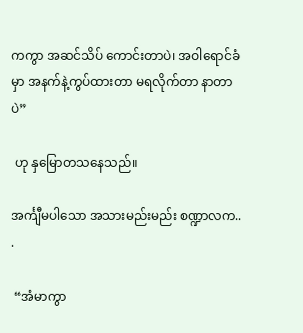ကကွာ အဆင်သိပ် ကောင်းတာပဲ၊ အဝါရောင်ခံမှာ အနက်နဲ့ကွပ်ထားတာ မရလိုက်တာ နာတာပဲ”

 ဟု နှမြောတသနေသည်။

အင်္ကျီမပါသော အသားမည်းမည်း စဏ္ဍာလက.. .

 “အံမာကွာ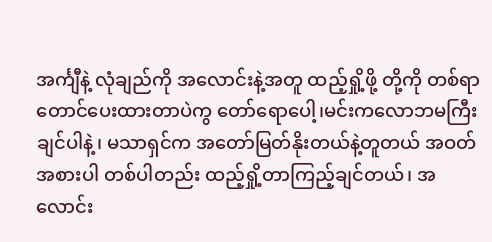အင်္ကျီနဲ့ လုံချည်ကို အလောင်းနဲ့အတူ ထည့်ရှို့ဖို့ တို့ကို တစ်ရာတောင်ပေးထားတာပဲကွ တော်ရောပေါ့၊မင်းကလောဘမကြီးချင်ပါနဲ့၊ မသာရှင်က အတော်မြတ်နိုးတယ်နဲ့တူတယ် အဝတ်အစားပါ တစ်ပါတည်း ထည့်ရှို့တာကြည့်ချင်တယ်၊ အလောင်း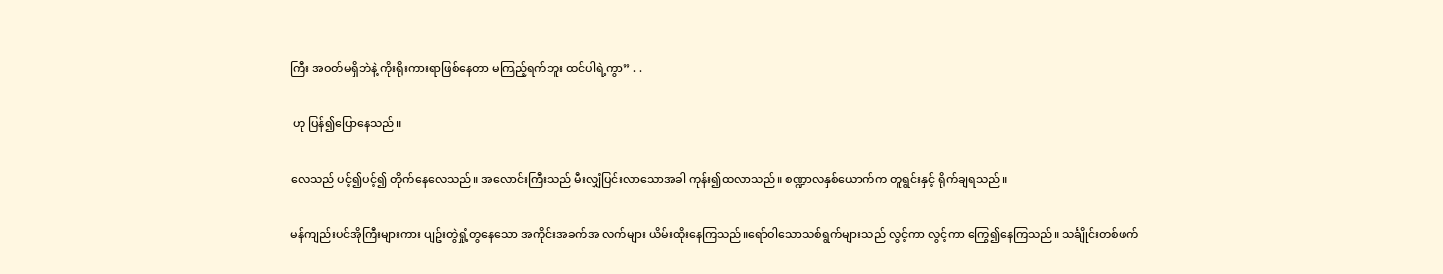ကြီး အဝတ်မရှိဘဲနဲ့ ကိုးရိုးကားရာဖြစ်နေတာ မကြည့်ရက်ဘူး ထင်ပါရဲ့ကွာ” . .

 ဟု ပြန်၍ပြောနေသည်။

လေသည် ပင့်၍ပင့်၍ တိုက်နေလေသည်။ အလောင်းကြီးသည် မီးလျှံပြင်းလာသောအခါ ကုန်း၍ထလာသည်။ စဏ္ဍာလနှစ်ယောက်က တူရွင်းနှင့် ရိုက်ချရသည်။

မန်ကျည်းပင်အိုကြီးများကား ပျဥ်းတွဲရှုံ့တွနေသော အကိုင်းအခက်အ လက်များ ယိမ်းထိုးနေကြသည်။ရော်ဝါသောသစ်ရွက်များသည် လွင့်ကာ လွင့်ကာ ကြွေ၍နေကြသည်။ သင်္ချိုင်းတစ်ဖက်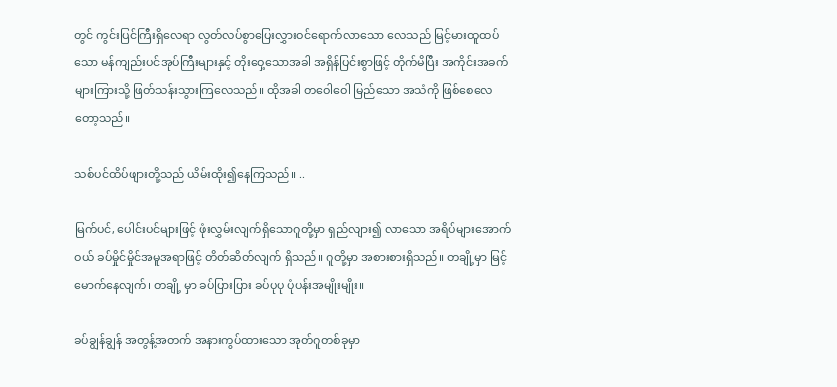တွင် ကွင်းပြင်ကြီးရှိလေရာ လွတ်လပ်စွာပြေးလွှားဝင်ရောက်လာသော လေသည် မြင့်မားထူထပ်သော မန်ကျည်းပင်အုပ်ကြီးများနှင့် တိုးဝှေ့သောအခါ အရှိန်ပြင်းစွာဖြင့် တိုက်မိပြီး အကိုင်းအခက်များကြားသို့ ဖြတ်သန်းသွားကြလေသည်။ ထိုအခါ တဝေါဝေါ မြည်သော အသံကို ဖြစ်စေလေတော့သည်။

သစ်ပင်ထိပ်ဖျားတို့သည် ယိမ်းထိုး၍နေကြသည်။ ..

မြက်ပင်, ပေါင်းပင်များဖြင့် ဖုံးလွှမ်းလျက်ရှိသောဂူတို့မှာ ရှည်လျား၍ လာသော အရိပ်များအောက်ဝယ် ခပ်မှိုင်မှိုင်အမူအရာဖြင့် တိတ်ဆိတ်လျက် ရှိသည်။ ဂူတို့မှာ အစားစားရှိသည်။ တချို့မှာ မြင့်မောက်နေလျက်၊ တချို့ မှာ ခပ်ပြားပြား ခပ်ပုပု ပုံပန်းအမျိုးမျိုး။

ခပ်ချွန်ချွန် အတွန့်အတက် အနားကွပ်ထားသော အုတ်ဂူတစ်ခုမှာ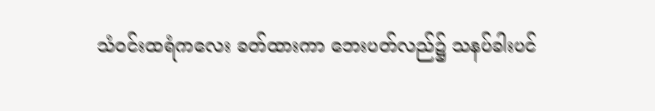သံဝင်းထရံကလေး ခတ်ထားကာ ဘေးပတ်လည်၌ သနပ်ခါးပင်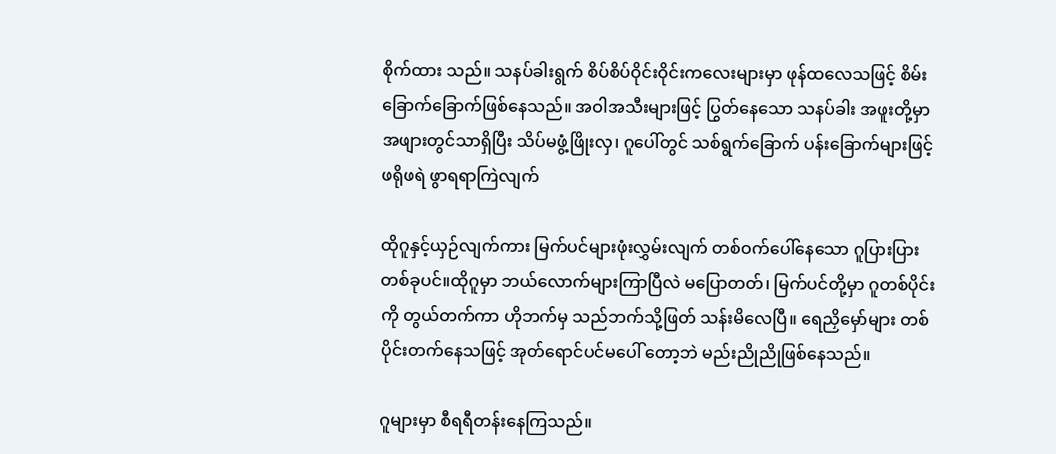စိုက်ထား သည်။ သနပ်ခါးရွက် စိပ်စိပ်ဝိုင်းဝိုင်းကလေးများမှာ ဖုန်ထလေသဖြင့် စိမ်း ခြောက်ခြောက်ဖြစ်နေသည်။ အဝါအသီးများဖြင့် ပြွတ်နေသော သနပ်ခါး အဖူးတို့မှာ အဖျားတွင်သာရှိပြီး သိပ်မဖွံ့ဖြိုးလှ၊ ဂူပေါ်တွင် သစ်ရွက်ခြောက် ပန်းခြောက်များဖြင့် ဖရိုဖရဲ ဖွာရရာကြဲလျက်

ထိုဂူနှင့်ယှဉ်လျက်ကား မြက်ပင်များဖုံးလွှမ်းလျက် တစ်ဝက်ပေါ်နေသော ဂူပြားပြားတစ်ခုပင်။ထိုဂူမှာ ဘယ်လောက်များကြာပြီလဲ မပြောတတ်၊ မြက်ပင်တို့မှာ ဂူတစ်ပိုင်းကို တွယ်တက်ကာ ဟိုဘက်မှ သည်ဘက်သို့ဖြတ် သန်းမိလေပြီ။ ရေညှိမှော်များ တစ်ပိုင်းတက်နေသဖြင့် အုတ်ရောင်ပင်မပေါ် တော့ဘဲ မည်းညိုညိုဖြစ်နေသည်။

ဂူများမှာ စီရရီတန်းနေကြသည်။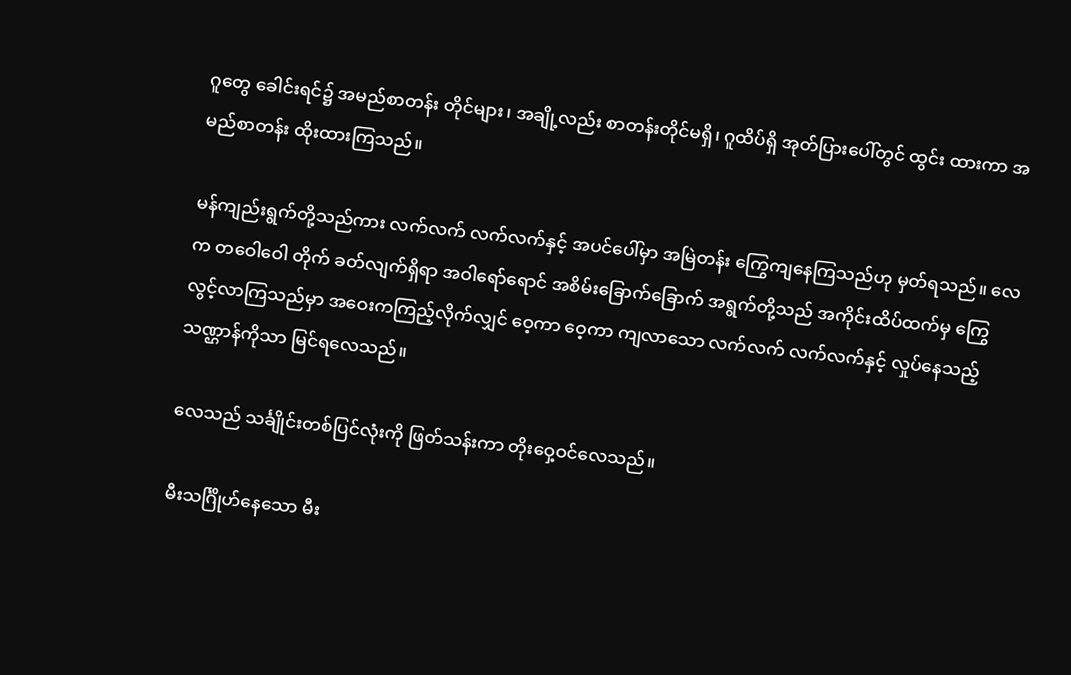ဂူတွေ ခေါင်းရင်၌ အမည်စာတန်း တိုင်များ၊ အချို့လည်း စာတန်းတိုင်မရှိ၊ ဂူထိပ်ရှိ အုတ်ပြားပေါ်တွင် ထွင်း ထားကာ အမည်စာတန်း ထိုးထားကြသည်။

မန်ကျည်းရွက်တို့သည်ကား လက်လက် လက်လက်နှင့် အပင်ပေါ်မှာ အမြဲတန်း ကြွေကျနေကြသည်ဟု မှတ်ရသည်။ လေက တဝေါဝေါ တိုက် ခတ်လျက်ရှိရာ အဝါရော်ရောင် အစိမ်းခြောက်ခြောက် အရွက်တို့သည် အကိုင်းထိပ်ထက်မှ ကြွေလွင့်လာကြသည်မှာ အဝေးကကြည့်လိုက်လျှင် ဝေ့ကာ ဝေ့ကာ ကျလာသော လက်လက် လက်လက်နှင့် လှုပ်နေသည့် သဏ္ဌာန်ကိုသာ မြင်ရလေသည်။

လေသည် သင်္ချိုင်းတစ်ပြင်လုံးကို ဖြတ်သန်းကာ တိုးဝှေ့ဝင်လေသည်။

မီးသင်္ဂြိုဟ်နေသော မီး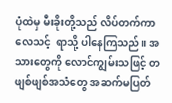ပုံထဲမှ မီးခိုးတို့သည် လိပ်တက်ကာ လေသင့်  ရာသို့ ပါနေကြသည်။ အသားတွေကို လောင်ကျွမ်းသဖြင့် တဖျစ်ဖျစ်အသံတွေ အဆက်မပြတ်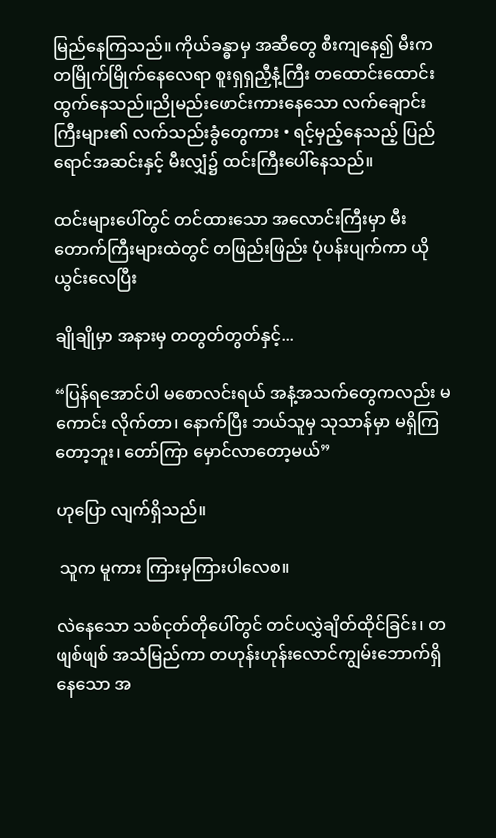မြည်နေကြသည်။ ကိုယ်ခန္ဓာမှ အဆီတွေ စီးကျနေ၍ မီးက တမြိုက်မြိုက်နေလေရာ စူးရှရှညှီနံ့ကြီး တထောင်းထောင်း ထွက်နေသည်။ညိုမည်းဖောင်းကားနေသော လက်ချောင်းကြီးများ၏ လက်သည်းခွံတွေကား • ရင့်မှည့်နေသည့် ပြည်ရောင်အဆင်းနှင့် မီးလျှံ၌ ထင်းကြီးပေါ်နေသည်။

ထင်းများပေါ်တွင် တင်ထားသော အလောင်းကြီးမှာ မီးတောက်ကြီးများထဲတွင် တဖြည်းဖြည်း ပုံပန်းပျက်ကာ ယိုယွင်းလေပြီး

ချိုချိုမှာ အနားမှ တတွတ်တွတ်နှင့်...

“ပြန်ရအောင်ပါ မစောလင်းရယ် အနံ့အသက်တွေကလည်း မကောင်း လိုက်တာ၊ နောက်ပြီး ဘယ်သူမှ သုသာန်မှာ မရှိကြတော့ဘူး၊ တော်ကြာ မှောင်လာတော့မယ်”

ဟုပြော လျက်ရှိသည်။

 သူက မူကား ကြားမှကြားပါလေစ။

လဲနေသော သစ်ငုတ်တိုပေါ်တွင် တင်ပလွှဲချိတ်ထိုင်ခြင်း၊ တဖျစ်ဖျစ် အသံမြည်ကာ တဟုန်းဟုန်းလောင်ကျွမ်းဘောက်ရှိနေသော အ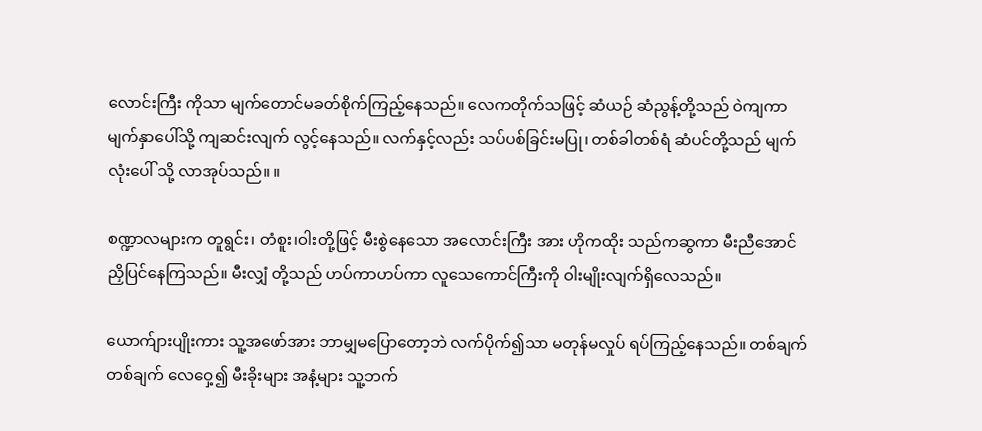လောင်းကြီး ကိုသာ မျက်တောင်မခတ်စိုက်ကြည့်နေသည်။ လေကတိုက်သဖြင့် ဆံယဉ် ဆံညွန့်တို့သည် ဝဲကျကာ မျက်နှာပေါ်သို့ ကျဆင်းလျက် လွင့်နေသည်။ လက်နှင့်လည်း သပ်ပစ်ခြင်းမပြု၊ တစ်ခါတစ်ရံ ဆံပင်တို့သည် မျက်လုံးပေါ် သို့ လာအုပ်သည်။ ။

စဏ္ဍာလများက တူရွင်း၊ တံစူး၊ဝါးတို့ဖြင့် မီးစွဲနေသော အလောင်းကြီး အား ဟိုကထိုး သည်ကဆွကာ မီးညီအောင် ညှိပြင်နေကြသည်။ မီးလျှံ တို့သည် ဟပ်ကာဟပ်ကာ လူသေကောင်ကြီးကို ဝါးမျိုးလျက်ရှိလေသည်။

ယောက်ျားပျိုးကား သူ့အဖော်အား ဘာမျှမပြောတော့ဘဲ လက်ပိုက်၍သာ မတုန်မလှုပ် ရပ်ကြည့်နေသည်။ တစ်ချက်တစ်ချက် လေဝှေ့၍ မီးခိုးများ အနံ့များ သူ့ဘက်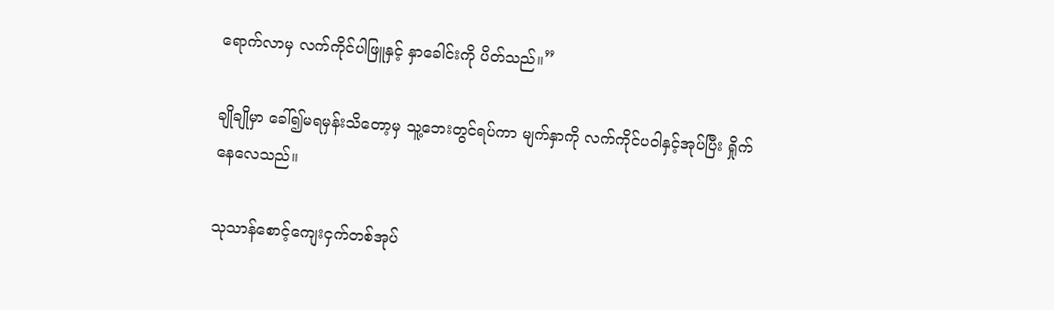ရောက်လာမှ လက်ကိုင်ပါဖြူနှင့် နှာခေါင်းကို ပိတ်သည်။”

ချိုချိုမှာ ခေါ်၍မရမှန်းသိတော့မှ သူ့ဘေးတွင်ရပ်ကာ မျက်နှာကို လက်ကိုင်ပဝါနှင့်အုပ်ပြီး ရှိုက်နေလေသည်။

သုသာန်စောင့်ကျေးငှက်တစ်အုပ်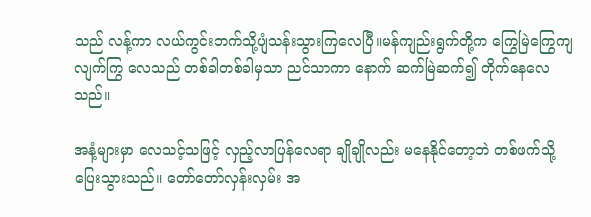သည် လန့်ကာ လယ်ကွင်းဘက်သို့ပျံသန်းသွားကြလေပြီ။မန်ကျည်းရွက်တို့က ကြွေမြဲကြွေကျလျက်ကြွ လေသည် တစ်ခါတစ်ခါမှသာ ညင်သာကာ နောက် ဆက်မြဲဆက်၍ တိုက်နေလေသည်။

အနံ့များမှာ လေသင့်သဖြင့် လှည့်လာပြန်လေရာ ချိုချိုလည်း မနေနိုင်တော့ဘဲ တစ်ဖက်သို့ ပြေးသွားသည်။ တော်တော်လှန်းလှမ်း အ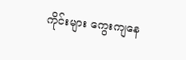ကိုင်းများ ကွေးကျနေ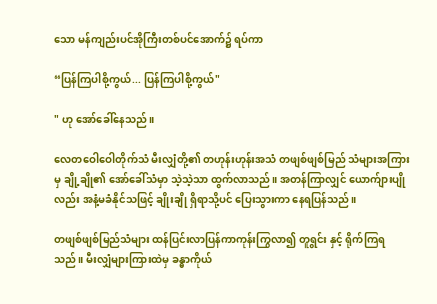သော မန်ကျည်းပင်အိုကြီးတစ်ပင်အောက်၌ ရပ်ကာ

“ပြန်ကြပါစို့ကွယ်... ပြန်ကြပါစို့ကွယ်"

" ဟု အော်ခေါ်နေသည်။

လေတဝေါဝေါတိုက်သံ မီးလျှံတို့၏ တဟုန်းဟုန်းအသံ တဖျစ်ဖျစ်မြည် သံများအကြားမှ ချို့ချို၏ အော်ခေါ်သံမှာ သဲ့သဲ့သာ ထွက်လာသည်။ အတန်ကြာလျှင် ယောက်ျားပျိုလည်း အနံ့မခံနိုင်သဖြင့် ချိုးချို ရှိရာသို့ပင် ပြေးသွားကာ နေရပြန်သည်။

တဖျစ်ဖျစ်မြည်သံများ ထန်ပြင်းလာပြန်ကာကုန်းကြွလာ၍ တူရွင်း နှင့် ရိုက်ကြရသည်။ မီးလျှံများကြားထဲမှ ခန္ဓာကိုယ်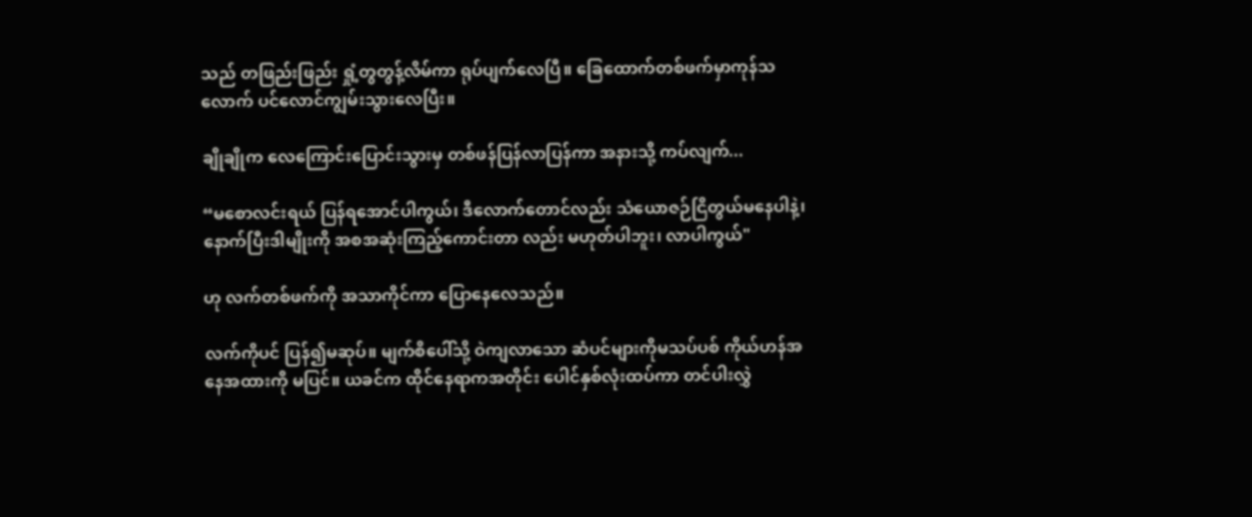သည် တဖြည်းဖြည်း ရှုံ့တွတွန့်လိမ်ကာ ရုပ်ပျက်လေပြီ။ ခြေထောက်တစ်ဖက်မှာကုန်သလောက် ပင်လောင်ကျွမ်းသွားလေပြီး။

ချိုချိုက လေကြောင်းပြောင်းသွားမှ တစ်ဖန်ပြန်လာပြန်ကာ အနားသို့ ကပ်လျက်...

“မစောလင်းရယ် ပြန်ရအောင်ပါကွယ်၊ ဒီလောက်တောင်လည်း သံယောဇဉ်ငြိတွယ်မနေပါနဲ့၊ နောက်ပြီးဒါမျိုးကို အစအဆုံးကြည့်ကောင်းတာ လည်း မဟုတ်ပါဘူး၊ လာပါကွယ်"

ဟု လက်တစ်ဖက်ကို အသာကိုင်ကာ ပြောနေလေသည်။

လက်ကိုပင် ပြန်၍မဆုပ်။ မျက်စိပေါ်သို့ ဝဲကျလာသော ဆံပင်များကိုမသပ်ပစ် ကိုယ်ဟန်အနေအထားကို မပြင်။ ယခင်က ထိုင်နေရာကအတိုင်း ပေါင်နှစ်လုံးထပ်ကာ တင်ပါးလွှဲ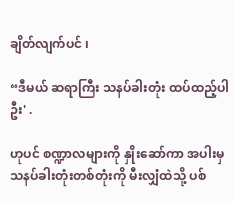ချိတ်လျက်ပင် ၊

“ဒီမယ် ဆရာကြီး သနပ်ခါးတုံး ထပ်ထည့်ပါဦး' .

ဟုပင် စဏ္ဍာလများကို နှိုးဆော်ကာ အပါးမှ သနပ်ခါးတုံးတစ်တုံးကို မီးလျှံထဲသို့ ပစ်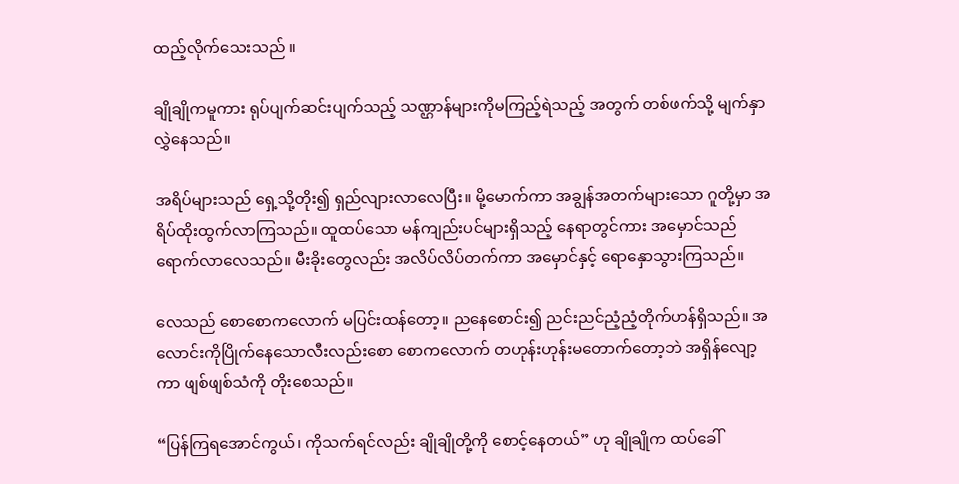ထည့်လိုက်သေးသည် ။

ချိုချိုကမူကား ရုပ်ပျက်ဆင်းပျက်သည့် သဏ္ဌာန်များကိုမကြည့်ရဲသည့် အတွက် တစ်ဖက်သို့ မျက်နှာလွှဲနေသည်။

အရိပ်များသည် ရှေ့သို့တိုး၍ ရှည်လျားလာလေပြီး။ မို့မောက်ကာ အချွန်အတက်များသော ဂူတို့မှာ အရိပ်ထိုးထွက်လာကြသည်။ ထူထပ်သော မန်ကျည်းပင်များရှိသည့် နေရာတွင်ကား အမှောင်သည် ရောက်လာလေသည်။ မီးခိုးတွေလည်း အလိပ်လိပ်တက်ကာ အမှောင်နှင့် ရောနှောသွားကြသည်။

လေသည် စောစောကလောက် မပြင်းထန်တော့။ ညနေစောင်း၍ ညင်းညင်ညံ့ညံ့တိုက်ဟန်ရှိသည်။ အလောင်းကိုပြိုက်နေသောလီးလည်းစော စောကလောက် တဟုန်းဟုန်းမတောက်တော့ဘဲ အရှိန်လျော့ကာ ဖျစ်ဖျစ်သံကို တိုးစေသည်။

“ပြန်ကြရအောင်ကွယ်၊ ကိုသက်ရင်လည်း ချိုချိုတို့ကို စောင့်နေတယ်” ဟု ချိုချိုက ထပ်ခေါ်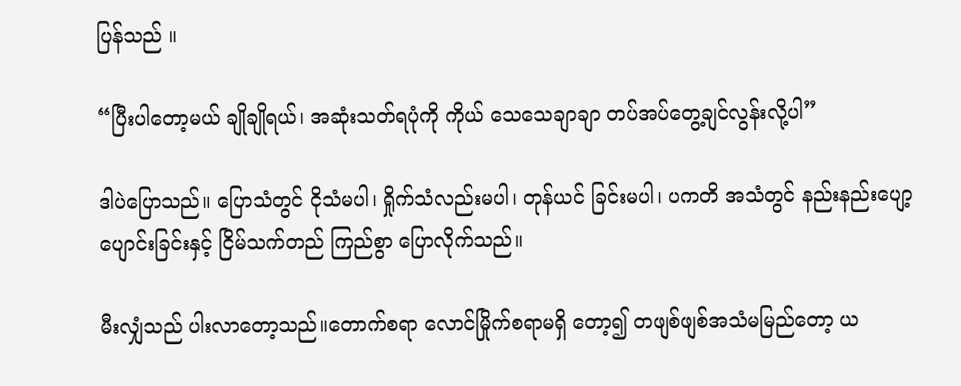ပြန်သည် ။

“ပြီးပါတော့မယ် ချိုချိုရယ်၊ အဆုံးသတ်ရပုံကို ကိုယ် သေသေချာချာ တပ်အပ်တွေ့ချင်လွန်းလို့ပါ”

ဒါပဲပြောသည်။ ပြောသံတွင် ငိုသံမပါ၊ ရှိုက်သံလည်းမပါ၊ တုန်ယင် ခြင်းမပါ၊ ပကတိ အသံတွင် နည်းနည်းပျော့ပျောင်းခြင်းနှင့် ငြိမ်သက်တည် ကြည်စွာ ပြောလိုက်သည်။

မီးလျှံသည် ပါးလာတော့သည်။တောက်စရာ လောင်မြိုက်စရာမရှိ တော့၍ တဖျစ်ဖျစ်အသံမမြည်တော့ ယ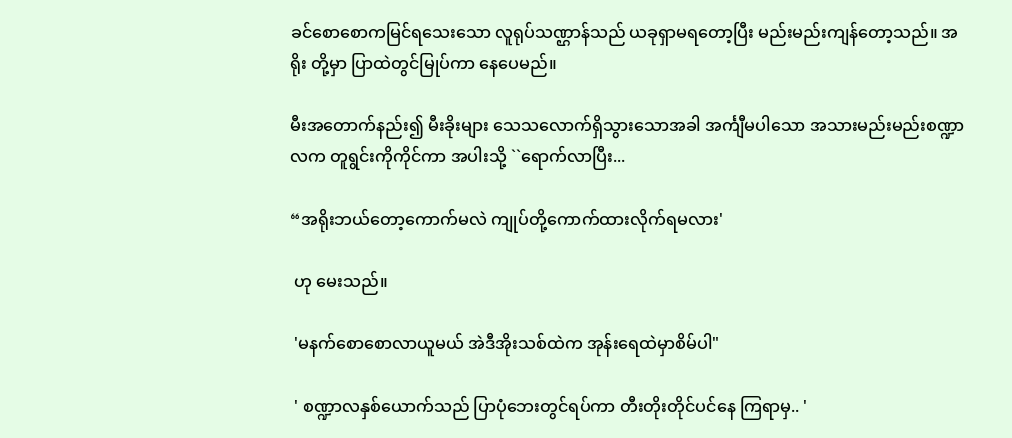ခင်စောစောကမြင်ရသေးသော လူရုပ်သဏ္ဌာန်သည် ယခုရှာမရတော့ပြီး မည်းမည်းကျန်တော့သည်။ အရိုး တို့မှာ ပြာထဲတွင်မြုပ်ကာ နေပေမည်။

မီးအတောက်နည်း၍ မီးခိုးများ သေသလောက်ရှိသွားသောအခါ အင်္ကျီမပါသော အသားမည်းမည်းစဏ္ဍာလက တူရွင်းကိုကိုင်ကာ အပါးသို့ ``ရောက်လာပြီး...

“အရိုးဘယ်တော့ကောက်မလဲ ကျုပ်တို့ကောက်ထားလိုက်ရမလား'

 ဟု မေးသည်။

 'မနက်စောစောလာယူမယ် အဲဒီအိုးသစ်ထဲက အုန်းရေထဲမှာစိမ်ပါ"

 ' စဏ္ဍာလနှစ်ယောက်သည် ပြာပုံဘေးတွင်ရပ်ကာ တီးတိုးတိုင်ပင်နေ ကြရာမှ.. '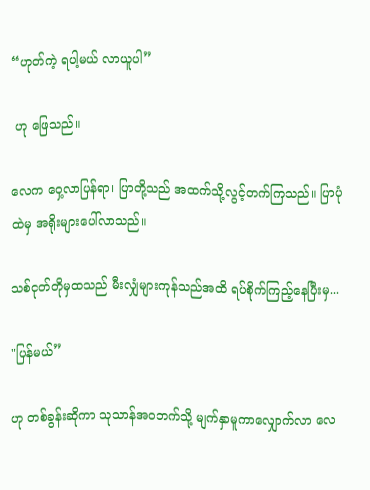“ဟုတ်ကဲ့ ရပါ့မယ် လာယူပါ”

 ဟု ဖြေသည်။

လေက ဝှေ့လာပြန်ရာ၊ ပြာတို့သည် အထက်သို့လွင့်တက်ကြသည်။ ပြာပုံထဲမှ အရိုးများပေါ်လာသည်။

သစ်ငုတ်တိုမှထသည် မီးလျှံများကုန်သည်အထိ ရပ်စိုက်ကြည့်နေပြီးမှ...

"ပြန်မယ်”

ဟု တစ်ခွန်းဆိုကာ သုသာန်အဝဘက်သို့ မျက်နှာမူကာလျှောက်လာ လေ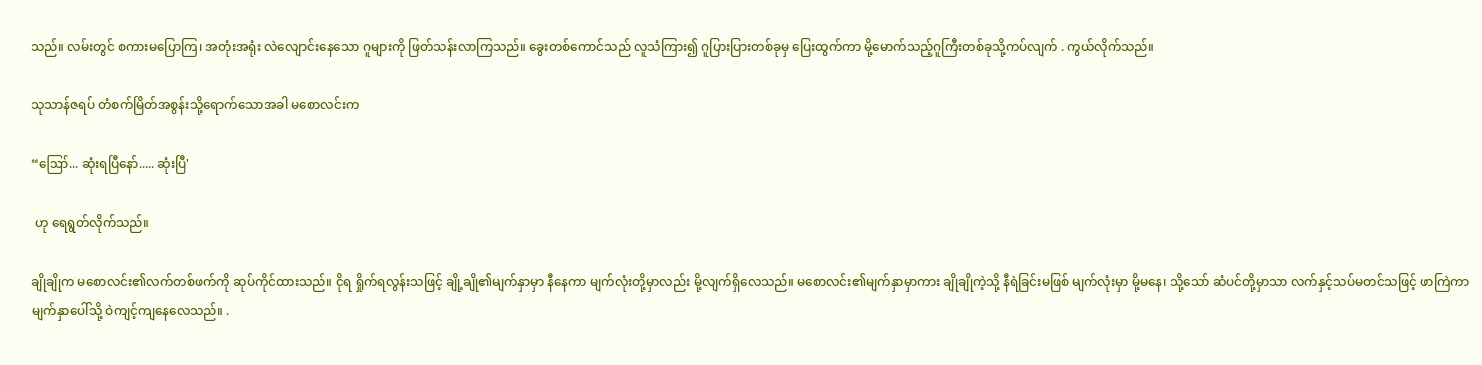သည်။ လမ်းတွင် စကားမပြောကြ၊ အတုံးအရုံး လဲလျောင်းနေသော ဂူများကို ဖြတ်သန်းလာကြသည်။ ခွေးတစ်ကောင်သည် လူသံကြား၍ ဂူပြားပြားတစ်ခုမှ ပြေးထွက်ကာ မို့မောက်သည့်ဂူကြီးတစ်ခုသို့ကပ်လျက် . ကွယ်လိုက်သည်။

သုသာန်ဇရပ် တံစက်မြိတ်အစွန်းသို့ရောက်သောအခါ မစောလင်းက

“ဪ... ဆုံးရပြီနော်..... ဆုံးပြီ'

 ဟု ရေရွတ်လိုက်သည်။

ချိုချိုက မစောလင်း၏လက်တစ်ဖက်ကို ဆုပ်ကိုင်ထားသည်။ ငိုရ ရှိုက်ရလွန်းသဖြင့် ချို့ချို၏မျက်နှာမှာ နီနေကာ မျက်လုံးတို့မှာလည်း မို့လျက်ရှိလေသည်။ မစောလင်း၏မျက်နှာမှာကား ချိုချိုကဲ့သို့ နီရဲခြင်းမဖြစ် မျက်လုံးမှာ မို့မနေ၊ သို့သော် ဆံပင်တို့မှာသာ လက်နှင့်သပ်မတင်သဖြင့် ဖာကြဲကာ မျက်နှာပေါ်သို့ ဝဲကျင့်ကျနေလေသည်။ .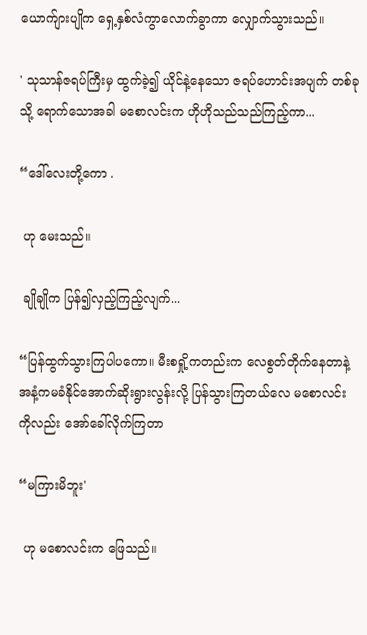ယောက်ျားပျိုက ရှေ့နှစ်လံကွာလောက်ခွာကာ လျှောက်သွားသည်။

' သုသာန်ဇရပ်ကြီးမှ ထွက်ခဲ့၍ ယိုင်နဲ့နေသော ဇရပ်ဟောင်းအပျက် တစ်ခုသို့ ရောက်သောအခါ မစောလင်းက ဟိုဟိုသည်သည်ကြည့်ကာ...

“ဒေါ်လေးတို့ကော .

 ဟု မေးသည်။

 ချိုချိုက ပြန်၍လှည့်ကြည့်လျက်...

“ပြန်ထွက်သွားကြပါပကော။ မီးစရှို့ကတည်းက လေစွတ်တိုက်နေတာနဲ့ အနံ့ကမခံနိုင်အောက်ဆိုးရွားလွန်းလို့ ပြန်သွားကြတယ်လေ မစောလင်း ကိုလည်း အော်ခေါ်လိုက်ကြတာ

“မကြားမိဘူး'

 ဟု မစောလင်းက ဖြေသည်။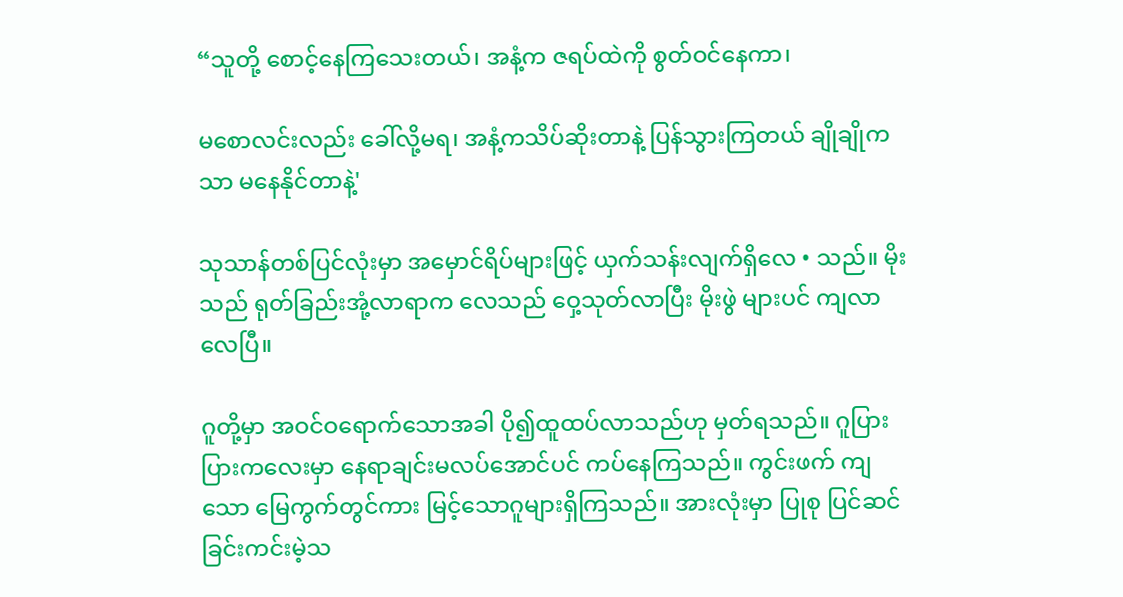“သူတို့ စောင့်နေကြသေးတယ်၊ အနံ့က ဇရပ်ထဲကို စွတ်ဝင်နေကာ၊

မစောလင်းလည်း ခေါ်လို့မရ၊ အနံ့ကသိပ်ဆိုးတာနဲ့ ပြန်သွားကြတယ် ချိုချိုကသာ မနေနိုင်တာနဲ့'

သုသာန်တစ်ပြင်လုံးမှာ အမှောင်ရိပ်များဖြင့် ယှက်သန်းလျက်ရှိလေ • သည်။ မိုးသည် ရုတ်ခြည်းအုံ့လာရာက လေသည် ဝှေ့သုတ်လာပြီး မိုးဖွဲ များပင် ကျလာလေပြီ။

ဂူတို့မှာ အဝင်ဝရောက်သောအခါ ပို၍ထူထပ်လာသည်ဟု မှတ်ရသည်။ ဂူပြားပြားကလေးမှာ နေရာချင်းမလပ်အောင်ပင် ကပ်နေကြသည်။ ကွင်းဖက် ကျသော မြေကွက်တွင်ကား မြင့်သောဂူများရှိကြသည်။ အားလုံးမှာ ပြုစု ပြင်ဆင်ခြင်းကင်းမဲ့သ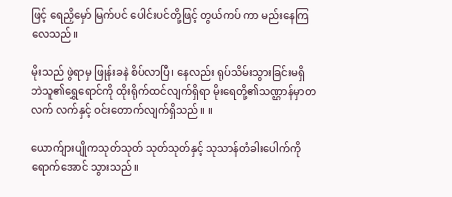ဖြင့် ရေညှိမှော် မြက်ပင် ပေါင်းပင်တို့ဖြင့် တွယ်ကပ် ကာ မည်းနေကြလေသည်။

မိုးသည် ဖွဲရာမှ ဖြုန်းခနဲ စိပ်လာပြီ၊ နေလည်း ရုပ်သိမ်းသွားခြင်းမရှိ ဘဲသူ၏ရွှေရောင်ကို ထိုးရိုက်ထင်လျက်ရှိရာ မိုးရေတို့၏သဏ္ဌာန်မှာတလက် လက်နှင့် ဝင်းတောက်လျက်ရှိသည်။ ။

ယောက်ျားပျိုကသုတ်သုတ် သုတ်သုတ်နှင့် သုသာန်တံခါးပေါက်ကို ရောက်အောင် သွားသည်။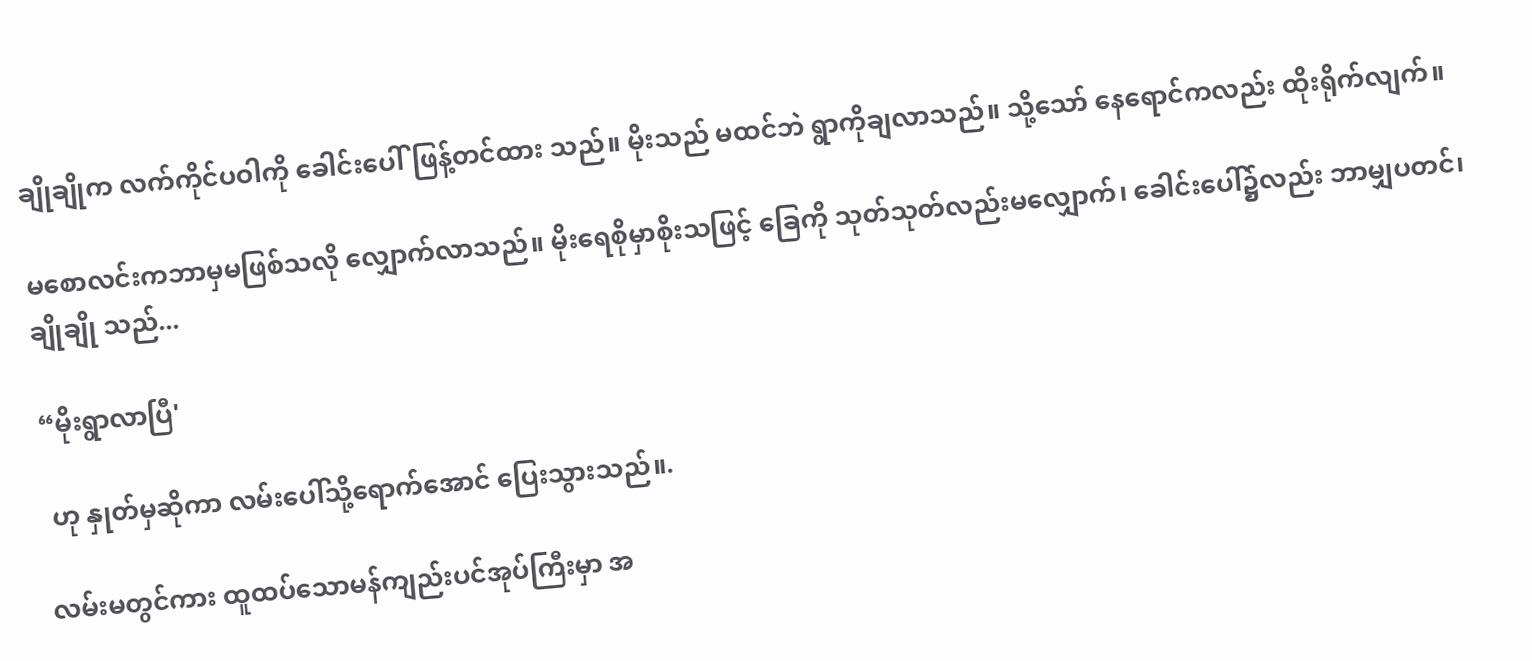ချိုချိုက လက်ကိုင်ပဝါကို ခေါင်းပေါ်ဖြန့်တင်ထား သည်။ မိုးသည် မထင်ဘဲ ရွာကိုချလာသည်။ သို့သော် နေရောင်ကလည်း ထိုးရိုက်လျက်။

မစောလင်းကဘာမှမဖြစ်သလို လျှောက်လာသည်။ မိုးရေစိုမှာစိုးသဖြင့် ခြေကို သုတ်သုတ်လည်းမလျှောက်၊ ခေါင်းပေါ်၌လည်း ဘာမျှပတင်၊ ချိုချို သည်...

“မိုးရွာလာပြီ'

 ဟု နှုတ်မှဆိုကာ လမ်းပေါ်သို့ရောက်အောင် ပြေးသွားသည်။.

လမ်းမတွင်ကား ထူထပ်သောမန်ကျည်းပင်အုပ်ကြီးမှာ အ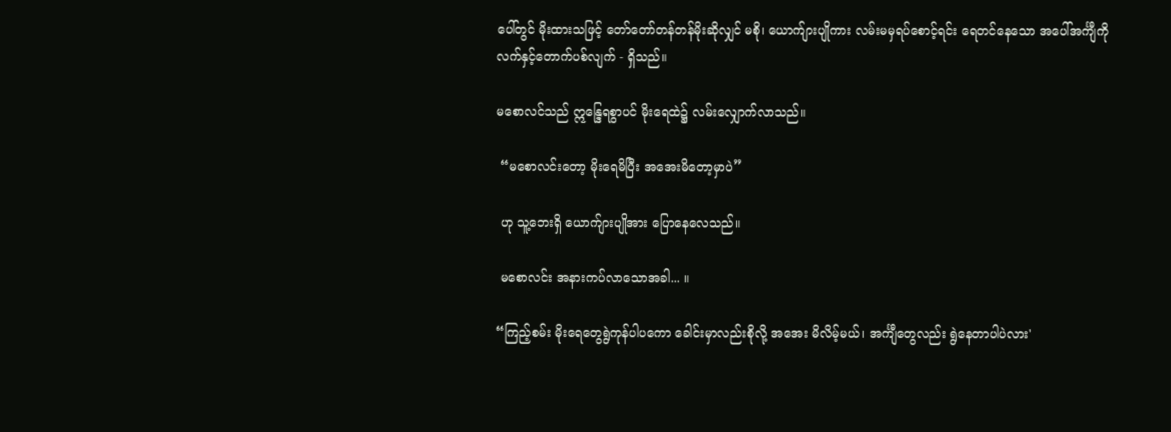ပေါ်တွင် မိုးထားသဖြင့် တော်တော်တန်တန်မိုးဆိုလျှင် မစို၊ ယောက်ျားပျိုကား လမ်းမမှရပ်စောင့်ရင်း ရေတင်နေသော အပေါ်အင်္ကျီကို လက်နှင့်တောက်ပစ်လျက် - ရှိသည်။

မစောလင်သည် ဣ‌န္ဒြေရစွာပင် မိုးရေထဲ၌ လမ်းလျှောက်လာသည်။

 “မစောလင်းတော့ မိုးရေမိပြီး အအေးမိတော့မှာပဲ”

 ဟု သူ့ဘေးရှိ ယောက်ျားပျိုအား ပြောနေလေသည်။

 မစောလင်း အနားကပ်လာသောအခါ... ။

“ကြည့်စမ်း မိုးရေတွေရွဲကုန်ပါပကော ခေါင်းမှာလည်းစိုလို့ အအေး မိလိမ့်မယ်၊ အင်္ကျီတွေလည်း ရွဲနေတာပါပဲလား'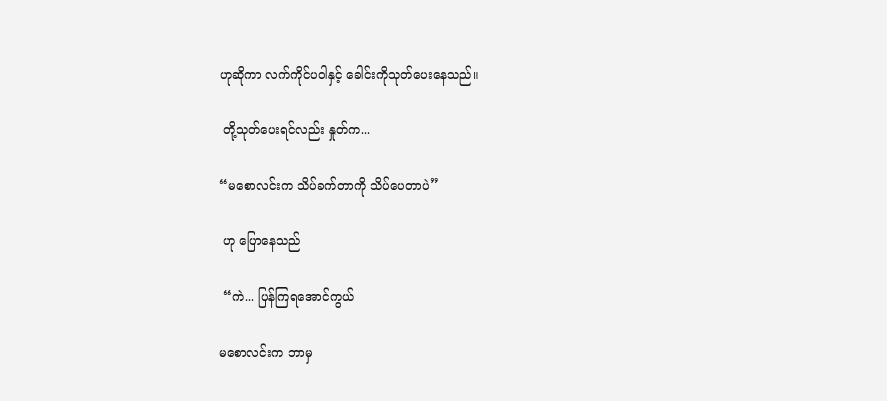ဟုဆိုကာ လက်ကိုင်ပဝါနှင့် ခေါင်းကိုသုတ်ပေးနေသည်။

 တို့သုတ်ပေးရင်လည်း နှုတ်က...

“မစောလင်းက သိပ်ခက်တာကို သိပ်ပေတာပဲ”

 ဟု ပြောနေသည်

 “ကဲ... ပြန်ကြရအောင်ကွယ်

မစောလင်းက ဘာမှ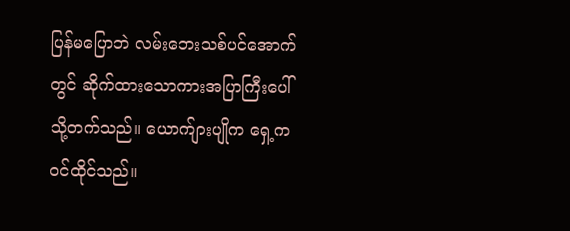ပြန်မပြောဘဲ လမ်းဘေးသစ်ပင်အောက်တွင် ဆိုက်ထားသောကားအပြာကြီးပေါ်သို့တက်သည်။ ယောက်ျားပျိုက ရှေ့က ဝင်ထိုင်သည်။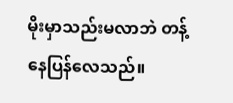မိုးမှာသည်းမလာဘဲ တန့်နေပြန်လေသည်။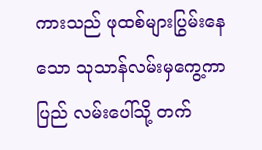ကားသည် ဖုထစ်များပြွမ်းနေသော သုသာန်လမ်းမှကွေ့ကာ ပြည် လမ်းပေါ်သို့ တက်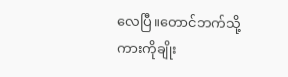လေပြီ။တောင်ဘက်သို့ကားကိုချိုး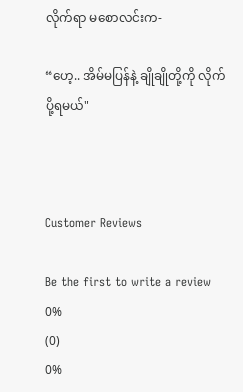လိုက်ရာ မစောလင်းက-

“ဟေ့.. အိမ်မပြန်နဲ့ ချိုချိုတို့ကို လိုက်ပို့ရမယ်"



Customer Reviews

Be the first to write a review
0%
(0)
0%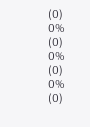(0)
0%
(0)
0%
(0)
0%
(0)